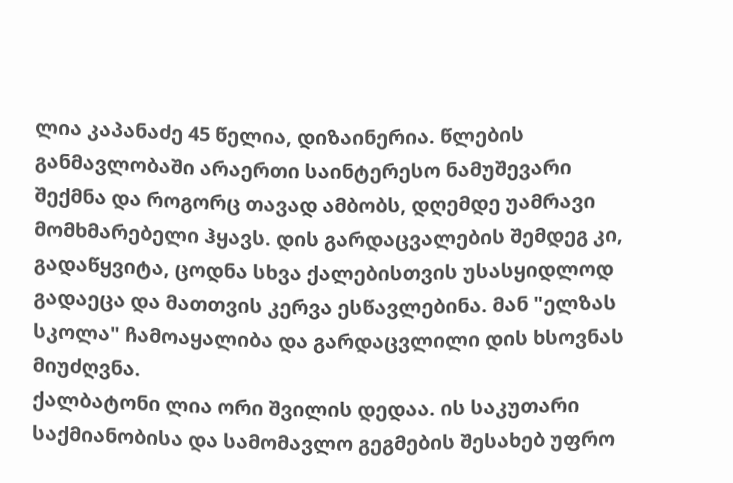ლია კაპანაძე 45 წელია, დიზაინერია. წლების განმავლობაში არაერთი საინტერესო ნამუშევარი შექმნა და როგორც თავად ამბობს, დღემდე უამრავი მომხმარებელი ჰყავს. დის გარდაცვალების შემდეგ კი, გადაწყვიტა, ცოდნა სხვა ქალებისთვის უსასყიდლოდ გადაეცა და მათთვის კერვა ესწავლებინა. მან "ელზას სკოლა" ჩამოაყალიბა და გარდაცვლილი დის ხსოვნას მიუძღვნა.
ქალბატონი ლია ორი შვილის დედაა. ის საკუთარი საქმიანობისა და სამომავლო გეგმების შესახებ უფრო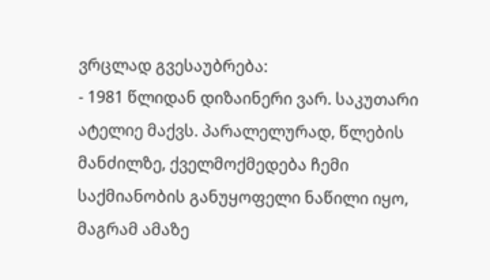ვრცლად გვესაუბრება:
- 1981 წლიდან დიზაინერი ვარ. საკუთარი ატელიე მაქვს. პარალელურად, წლების მანძილზე, ქველმოქმედება ჩემი საქმიანობის განუყოფელი ნაწილი იყო, მაგრამ ამაზე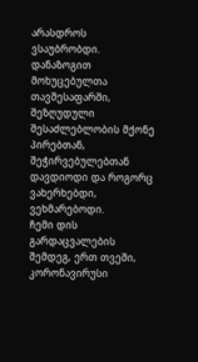არასდროს ვსაუბრობდი. დანაზოგით მოხუცებულთა თავშესაფარში, შეზღუდული შესაძლებლობის მქონე პირებთან, შეჭირვებულებთან დავდიოდი და როგორც ვახერხებდი, ვეხმარებოდი.
ჩემი დის გარდაცვალების შემდეგ, ერთ თვეში, კორონავირუსი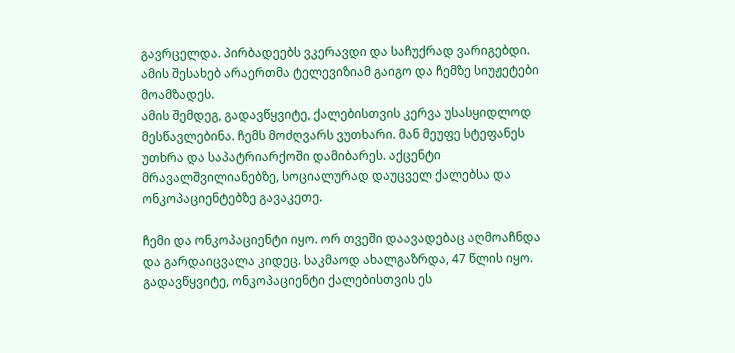გავრცელდა. პირბადეებს ვკერავდი და საჩუქრად ვარიგებდი. ამის შესახებ არაერთმა ტელევიზიამ გაიგო და ჩემზე სიუჟეტები მოამზადეს.
ამის შემდეგ, გადავწყვიტე, ქალებისთვის კერვა უსასყიდლოდ მესწავლებინა. ჩემს მოძღვარს ვუთხარი. მან მეუფე სტეფანეს უთხრა და საპატრიარქოში დამიბარეს. აქცენტი მრავალშვილიანებზე, სოციალურად დაუცველ ქალებსა და ონკოპაციენტებზე გავაკეთე.

ჩემი და ონკოპაციენტი იყო. ორ თვეში დაავადებაც აღმოაჩნდა და გარდაიცვალა კიდეც. საკმაოდ ახალგაზრდა, 47 წლის იყო. გადავწყვიტე, ონკოპაციენტი ქალებისთვის ეს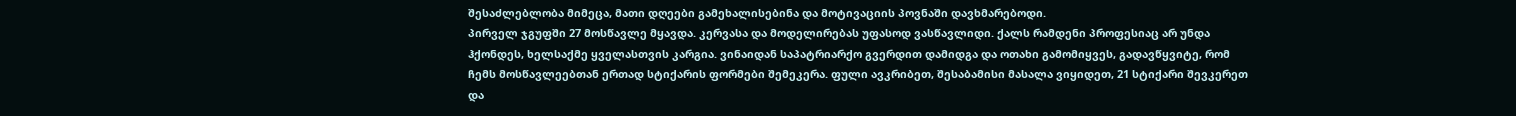შესაძლებლობა მიმეცა, მათი დღეები გამეხალისებინა და მოტივაციის პოვნაში დავხმარებოდი.
პირველ ჯგუფში 27 მოსწავლე მყავდა. კერვასა და მოდელირებას უფასოდ ვასწავლიდი. ქალს რამდენი პროფესიაც არ უნდა ჰქონდეს, ხელსაქმე ყველასთვის კარგია. ვინაიდან საპატრიარქო გვერდით დამიდგა და ოთახი გამომიყვეს, გადავწყვიტე, რომ ჩემს მოსწავლეებთან ერთად სტიქარის ფორმები შემეკერა. ფული ავკრიბეთ, შესაბამისი მასალა ვიყიდეთ, 21 სტიქარი შევკერეთ და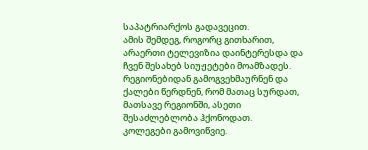საპატრიარქოს გადავეცით.
ამის შემდეგ, როგორც გითხარით, არაერთი ტელევიზია დაინტერესდა და ჩვენ შესახებ სიუჟეტები მოამზადეს. რეგიონებიდან გამოგვეხმაურნენ და ქალები წერდნენ, რომ მათაც სურდათ, მათსავე რეგიონში, ასეთი შესაძლებლობა ჰქონოდათ.
კოლეგები გამოვიწვიე.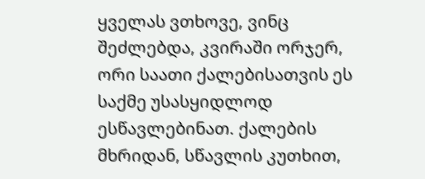ყველას ვთხოვე, ვინც შეძლებდა, კვირაში ორჯერ, ორი საათი ქალებისათვის ეს საქმე უსასყიდლოდ ესწავლებინათ. ქალების მხრიდან, სწავლის კუთხით,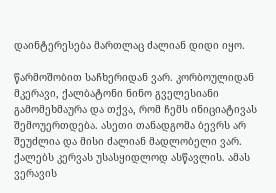დაინტერესება მართლაც ძალიან დიდი იყო.

წარმოშობით საჩხერიდან ვარ. კორბოულიდან მკერავი, ქალბატონი ნინო გველესიანი გამომეხმაურა და თქვა, რომ ჩემს ინიციატივას შემოუერთდება. ასეთი თანადგომა ბევრს არ შეუძლია და მისი ძალიან მადლობელი ვარ. ქალებს კერვას უსასყიდლოდ ასწავლის. ამას ვერავის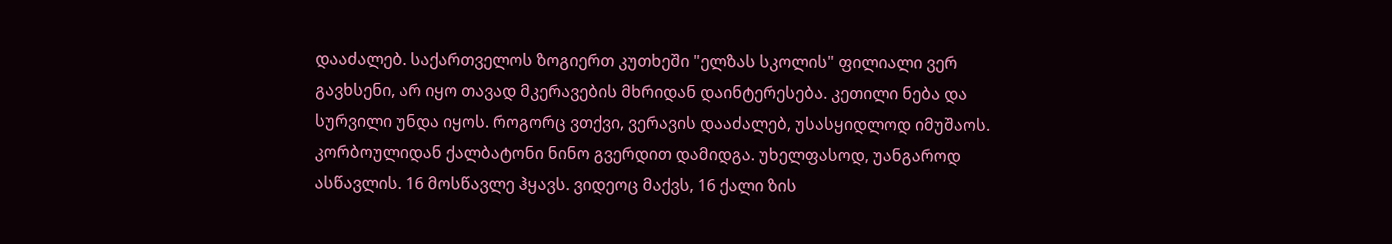დააძალებ. საქართველოს ზოგიერთ კუთხეში "ელზას სკოლის" ფილიალი ვერ გავხსენი, არ იყო თავად მკერავების მხრიდან დაინტერესება. კეთილი ნება და სურვილი უნდა იყოს. როგორც ვთქვი, ვერავის დააძალებ, უსასყიდლოდ იმუშაოს. კორბოულიდან ქალბატონი ნინო გვერდით დამიდგა. უხელფასოდ, უანგაროდ ასწავლის. 16 მოსწავლე ჰყავს. ვიდეოც მაქვს, 16 ქალი ზის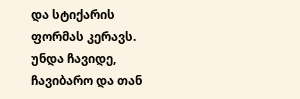და სტიქარის ფორმას კერავს. უნდა ჩავიდე, ჩავიბარო და თან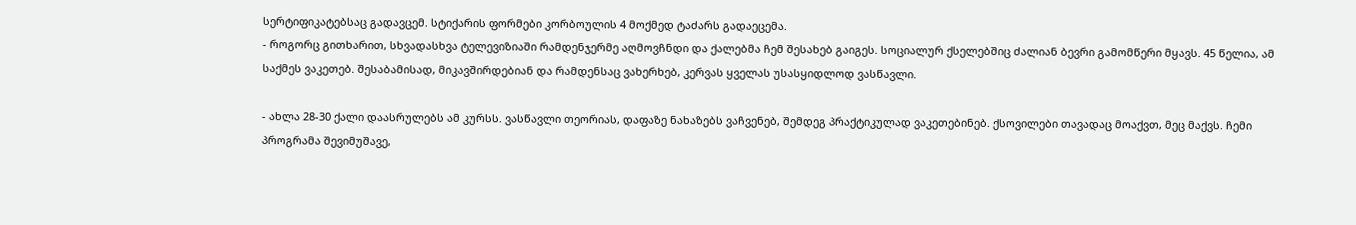სერტიფიკატებსაც გადავცემ. სტიქარის ფორმები კორბოულის 4 მოქმედ ტაძარს გადაეცემა.
- როგორც გითხარით, სხვადასხვა ტელევიზიაში რამდენჯერმე აღმოვჩნდი და ქალებმა ჩემ შესახებ გაიგეს. სოციალურ ქსელებშიც ძალიან ბევრი გამომწერი მყავს. 45 წელია, ამ საქმეს ვაკეთებ. შესაბამისად, მიკავშირდებიან და რამდენსაც ვახერხებ, კერვას ყველას უსასყიდლოდ ვასწავლი.

- ახლა 28-30 ქალი დაასრულებს ამ კურსს. ვასწავლი თეორიას, დაფაზე ნახაზებს ვაჩვენებ, შემდეგ პრაქტიკულად ვაკეთებინებ. ქსოვილები თავადაც მოაქვთ, მეც მაქვს. ჩემი პროგრამა შევიმუშავე,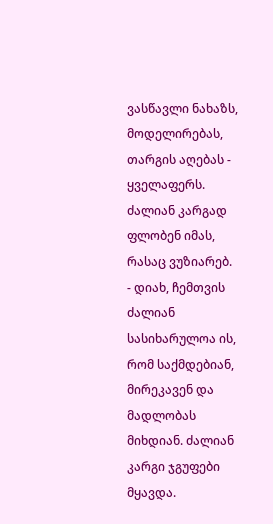ვასწავლი ნახაზს, მოდელირებას, თარგის აღებას - ყველაფერს. ძალიან კარგად ფლობენ იმას, რასაც ვუზიარებ.
- დიახ, ჩემთვის ძალიან სასიხარულოა ის, რომ საქმდებიან, მირეკავენ და მადლობას მიხდიან. ძალიან კარგი ჯგუფები მყავდა.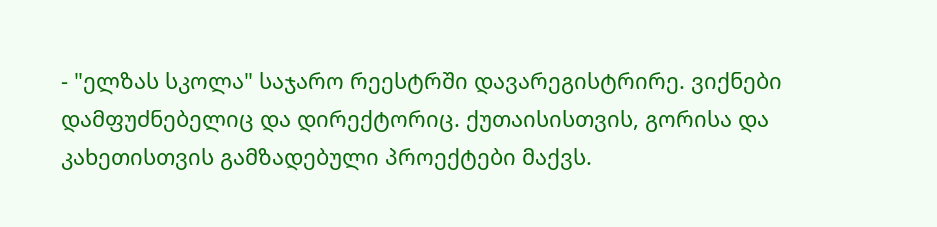- "ელზას სკოლა" საჯარო რეესტრში დავარეგისტრირე. ვიქნები დამფუძნებელიც და დირექტორიც. ქუთაისისთვის, გორისა და კახეთისთვის გამზადებული პროექტები მაქვს.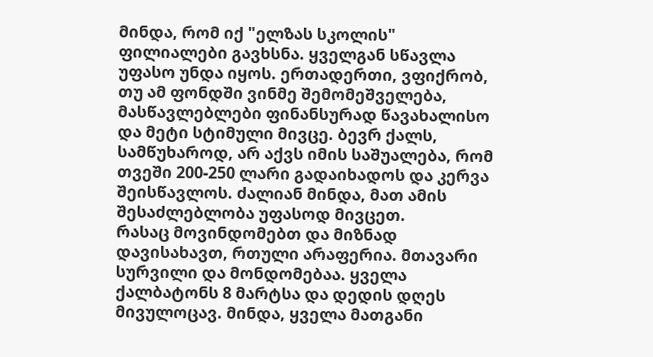მინდა, რომ იქ "ელზას სკოლის" ფილიალები გავხსნა. ყველგან სწავლა უფასო უნდა იყოს. ერთადერთი, ვფიქრობ, თუ ამ ფონდში ვინმე შემომეშველება, მასწავლებლები ფინანსურად წავახალისო და მეტი სტიმული მივცე. ბევრ ქალს, სამწუხაროდ, არ აქვს იმის საშუალება, რომ თვეში 200-250 ლარი გადაიხადოს და კერვა შეისწავლოს. ძალიან მინდა, მათ ამის შესაძლებლობა უფასოდ მივცეთ.
რასაც მოვინდომებთ და მიზნად დავისახავთ, რთული არაფერია. მთავარი სურვილი და მონდომებაა. ყველა ქალბატონს 8 მარტსა და დედის დღეს მივულოცავ. მინდა, ყველა მათგანი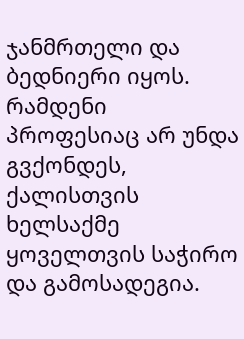ჯანმრთელი და ბედნიერი იყოს. რამდენი პროფესიაც არ უნდა გვქონდეს, ქალისთვის ხელსაქმე ყოველთვის საჭირო და გამოსადეგია.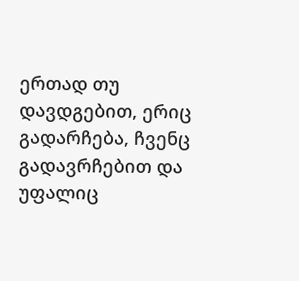ერთად თუ დავდგებით, ერიც გადარჩება, ჩვენც გადავრჩებით და უფალიც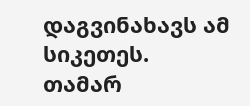დაგვინახავს ამ სიკეთეს.
თამარ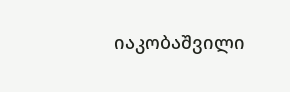იაკობაშვილი